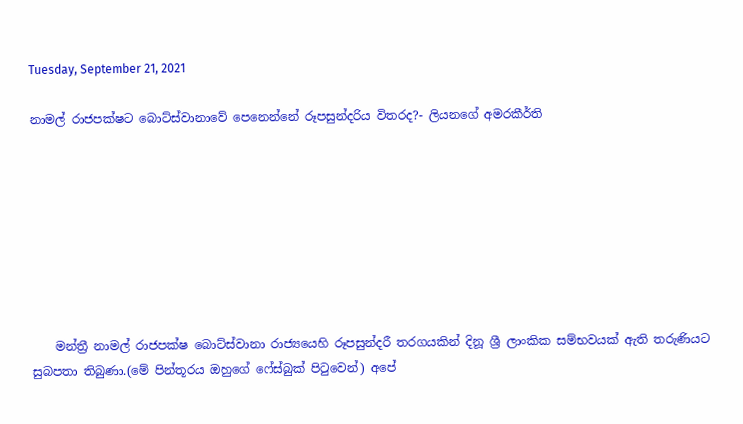Tuesday, September 21, 2021

නාමල් රාජපක්ෂට බොට්ස්වානාවේ පෙනෙන්නේ රූපසුන්දරිය විතරද?- ලියනගේ අමරකීර්ති








    මන්ත්‍රී නාමල් රාජපක්ෂ බොට්ස්වානා රාජ්‍යයෙහි රූපසුන්දරී තරගයකින් දිනූ ශ්‍රී ලාංකික සම්භවයක් ඇති තරුණියට සුබපතා තිබුණා.(මේ පින්තූරය ඔහුගේ ෆේස්බුක් පිටුවෙන්) අපේ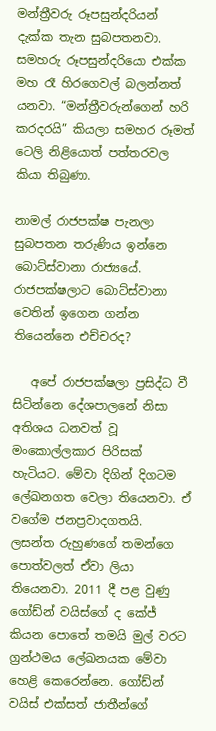මන්ත්‍රීවරු රූපසුන්දරියන් දැක්ක තැන සුබපතනවා. සමහරු රූපසුන්දරියො එක්ක මහ රෑ හිරගෙවල් බලන්නත් යනවා. “මන්ත්‍රීවරුන්ගෙන් හරි කරදරයි” කියලා සමහර රූමත් ටෙලි නිළියොත් පත්තරවල කියා තිබුණා.

නාමල් රාජපක්ෂ පැනලා සුබපතන තරුණිය ඉන්නෙ බොට්ස්වානා රාජ්‍යයේ. රාජපක්ෂලාට බොට්ස්වානා වෙතින් ඉගෙන ගන්න තියෙන්නෙ එච්චරද?

   අපේ රාජපක්ෂලා ප්‍රසිද්ධ වී සිටින්නෙ දේශපාලනේ නිසා අතිශය ධනවත් වූ මංකොල්ලකාර පිරිසක් හැටියට. මේවා දිගින් දිගටම ලේඛනගත වෙලා තියෙනවා. ඒ වගේම ජනප්‍රවාදගතයි. ලසන්ත රුහුණගේ තමන්ගෙ පොත්වලත් ඒවා ලියා තියෙනවා. 2011 දී පළ වුණු ගෝඩ්න් වයිස්ගේ ද කේජ් කියන පොතේ තමයි මුල් වරට ග්‍රන්ථමය ලේඛනයක මේවා හෙළි කෙරෙන්නෙ. ගෝඩ්න් වයිස් එක්සත් ජාතීන්ගේ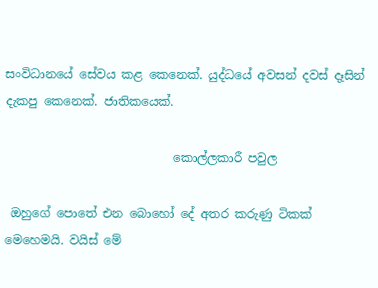සංවිධානයේ සේවය කළ කෙනෙක්. යුද්ධයේ අවසන් දවස් දෑසින් දැකපු කෙනෙක්. ජාතිකයෙක්.

                            කොල්ලකාරී පවුල

 ඔහුගේ පොතේ එන බොහෝ දේ අතර කරුණු ටිකක් මෙහෙමයි. වයිස් මේ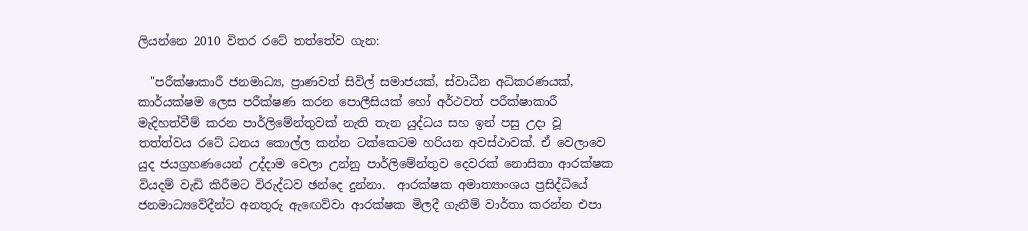ලියන්නෙ 2010 විතර රටේ තත්තේව ගැන:

  "පරීක්ෂාකාරී ජනමාධ්‍ය, ප්‍රාණවත් සිවිල් සමාජයක්, ස්වාධීන අධිකරණයක්, කාර්යක්ෂම ලෙස පරීක්ෂණ කරන පොලීසියක් හෝ අර්ථවත් පරීක්ෂාකාරී මැදිහත්වීම් කරන පාර්ලිමේන්තුවක් නැති තැන යුද්ධය සහ ඉන් පසු උදා වූ තත්ත්වය රටේ ධනය කොල්ල කන්න ටක්කෙටම හරියන අවස්ථාවක්. ඒ වෙලාවෙ යුද ජයග්‍රහණයෙන් උද්දාම වෙලා උන්නු පාර්ලිමේන්තුව දෙවරක් නොසිතා ආරක්ෂක වියදම් වැඩි කිරීමට විරුද්ධව ඡන්දෙ දුන්නා.  ආරක්ෂක අමාත්‍යාංශය ප්‍රසිද්ධියේ ජනමාධ්‍යවේදීන්ට අනතුරු ඇඟෙව්වා ආරක්ෂක මිලදී ගැනීම් වාර්තා කරන්න එපා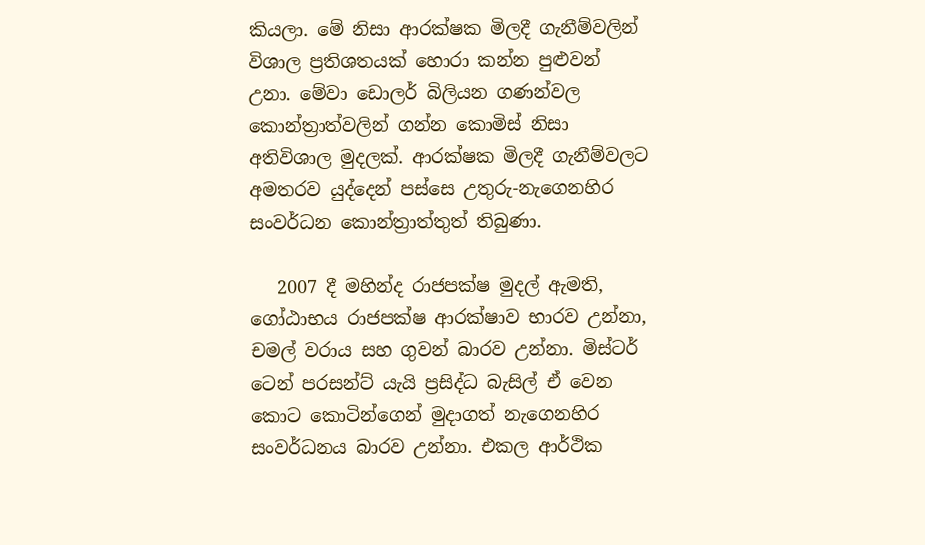කියලා. මේ නිසා ආරක්ෂක මිලදී ගැනීම්වලින් විශාල ප්‍රතිශතයක් හොරා කන්න පුළුවන් උනා. මේවා ඩොලර් බිලියන ගණන්වල කොන්ත්‍රාත්වලින් ගන්න කොමිස් නිසා අතිවිශාල මුදලක්. ආරක්ෂක මිලදී ගැනීම්වලට අමතරව යුද්දෙන් පස්සෙ උතුරු-නැගෙනහිර සංවර්ධන කොන්ත්‍රාත්තුත් තිබුණා.

   2007 දී මහින්ද රාජපක්ෂ මුදල් ඇමති, ගෝඨාභය රාජපක්ෂ ආරක්ෂාව භාරව උන්නා, චමල් වරාය සහ ගුවන් බාරව උන්නා. මිස්ටර් ටෙන් පරසන්ට් යැයි ප්‍රසිද්ධ බැසිල් ඒ වෙන කොට කොටින්ගෙන් මුදාගත් නැගෙනහිර සංවර්ධනය බාරව උන්නා. එකල ආර්ථික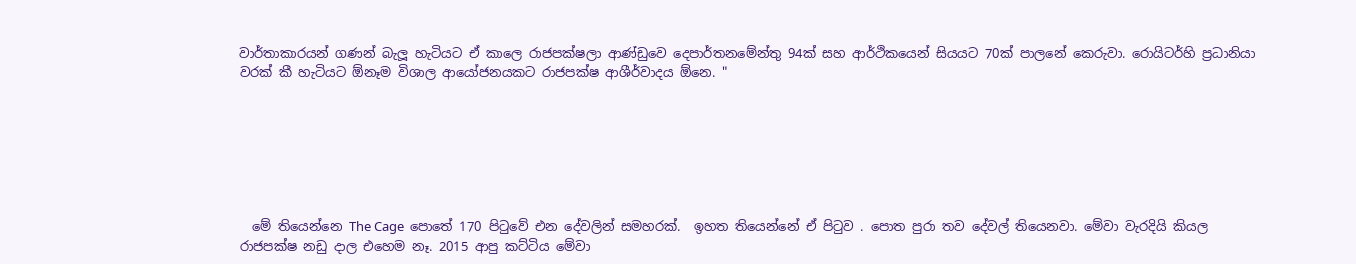වාර්තාකාරයන් ගණන් බැලූ හැටියට ඒ කාලෙ රාජපක්ෂලා ආණ්ඩුවෙ දෙපාර්තනමේන්තු 94ක් සහ ආර්ථිකයෙන් සියයට 70ක් පාලනේ කෙරුවා. රොයිටර්හි ප්‍රධානියා වරක් කී හැටියට ඕනෑම විශාල ආයෝජනයකට රාජපක්ෂ ආශීර්වාදය ඕනෙ. "







  මේ තියෙන්නෙ The Cage  පොතේ 170 පිටුවේ එන දේවලින් සමහරක්.  ඉහත තියෙන්නේ ඒ පිටුව . පොත පුරා තව දේවල් තියෙනවා. මේවා වැරදියි කියල රාජපක්ෂ නඩු දාල එහෙම නෑ. 2015 ආපු කට්ටිය මේවා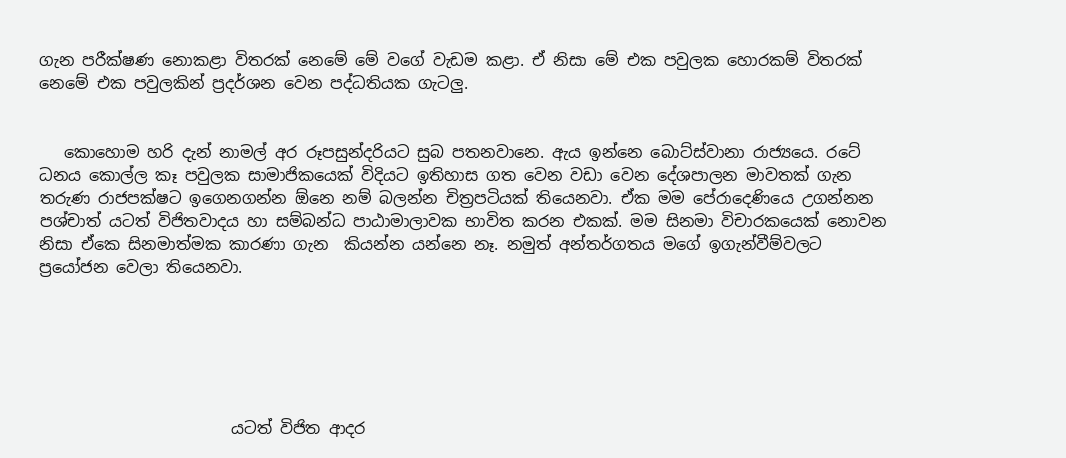ගැන පරීක්ෂණ නොකළා විතරක් නෙමේ මේ වගේ වැඩම කළා. ඒ නිසා මේ එක පවුලක හොරකම් විතරක් නෙමේ එක පවුලකින් ප්‍රදර්ශන වෙන පද්ධතියක ගැටලු.


   කොහොම හරි දැන් නාමල් අර රූපසුන්දරියට සුබ පතනවානෙ. ඇය ඉන්නෙ බොට්ස්වානා රාජ්‍යයෙ. රටේ ධනය කොල්ල කෑ පවුලක සාමාජිකයෙක් විදියට ඉතිහාස ගත වෙන වඩා වෙන දේශපාලන මාවතක් ගැන තරුණ රාජපක්ෂට ඉගෙනගන්න ඕනෙ නම් බලන්න චිත්‍රපටියක් තියෙනවා. ඒක මම පේරාදෙණියෙ උගන්නන පශ්චාත් යටත් විජිතවාදය හා සම්බන්ධ පාඨාමාලාවක භාවිත කරන එකක්. මම සිනමා විචාරකයෙක් නොවන නිසා ඒකෙ සිනමාත්මක කාරණා ගැන  කියන්න යන්නෙ නෑ. නමුත් අන්තර්ගතය මගේ ඉගැන්වීම්වලට ප්‍රයෝජන වෙලා තියෙනවා.






                        යටත් විජිත ආදර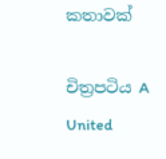කතාවක්

චිත්‍රපටිය A United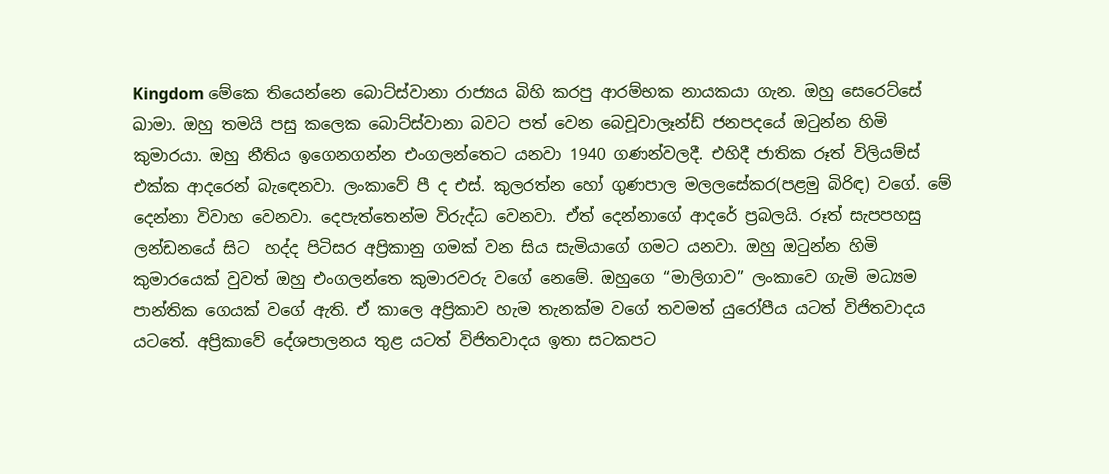Kingdom මේකෙ තියෙන්නෙ බොට්ස්වානා රාජ්‍යය බිහි කරපු ආරම්භක නායකයා ගැන. ඔහු සෙරෙට්සේ ඛාමා. ඔහු තමයි පසු කලෙක බොට්ස්වානා බවට පත් වෙන බෙචූවාලෑන්ඩ් ජනපදයේ ඔටුන්න හිමි කුමාරයා. ඔහු නීතිය ඉගෙනගන්න එංගලන්තෙට යනවා 1940 ගණන්වලදී. එහිදී ජාතික රූත් විලියම්ස් එක්ක ආදරෙන් බැඳෙනවා. ලංකාවේ පී ද එස්. කුලරත්න හෝ ගුණපාල මලලසේකර(පළමු බිරිඳ) වගේ. මේ දෙන්නා විවාහ වෙනවා. දෙපැත්තෙන්ම විරුද්ධ වෙනවා. ඒත් දෙන්නාගේ ආදරේ ප්‍රබලයි. රූත් සැපපහසු ලන්ඩනයේ සිට  හද්ද පිටිසර අප්‍රිකානු ගමක් වන සිය සැමියාගේ ගමට යනවා. ඔහු ඔටුන්න හිමි කුමාරයෙක් වුවත් ඔහු එංගලන්තෙ කුමාරවරු වගේ නෙමේ. ඔහුගෙ “මාලිගාව” ලංකාවෙ ගැමි මධ්‍යම පාන්තික ගෙයක් වගේ ඇති. ඒ කාලෙ අප්‍රිකාව හැම තැනක්ම වගේ තවමත් යුරෝපීය යටත් විජිතවාදය යටතේ. අප්‍රිකාවේ දේශපාලනය තුළ යටත් විජිතවාදය ඉතා සටකපට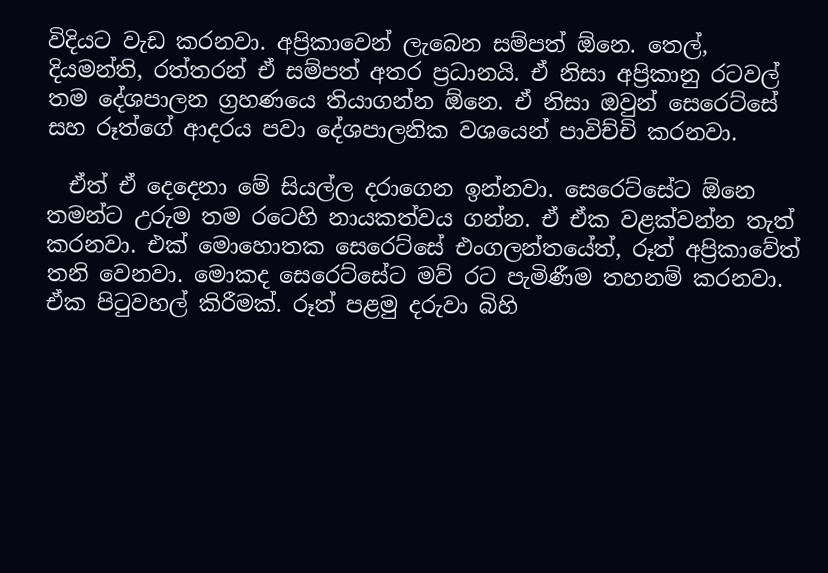විදියට වැඩ කරනවා. අප්‍රිකාවෙන් ලැබෙන සම්පත් ඕනෙ. තෙල්, දියමන්ති, රත්තරන් ඒ සම්පත් අතර ප්‍රධානයි. ඒ නිසා අප්‍රිකානු රටවල් තම දේශපාලන ග්‍රහණයෙ තියාගන්න ඕනෙ. ඒ නිසා ඔවුන් සෙරෙට්සේ සහ රූත්ගේ ආදරය පවා දේශපාලනික වශයෙන් පාවිච්චි කරනවා.

  ඒත් ඒ දෙදෙනා මේ සියල්ල දරාගෙන ඉන්නවා. සෙරෙට්සේට ඕනෙ තමන්ට උරුම තම රටෙහි නායකත්වය ගන්න. ඒ ඒක වළක්වන්න තැත් කරනවා. එක් මොහොතක සෙරෙට්සේ එංගලන්තයේත්, රූත් අප්‍රිකාවේත් තනි වෙනවා. මොකද සෙරෙට්සේට මව් රට පැමිණීම තහනම් කරනවා. ඒක පිටුවහල් කිරීමක්. රූත් පළමු දරුවා බිහි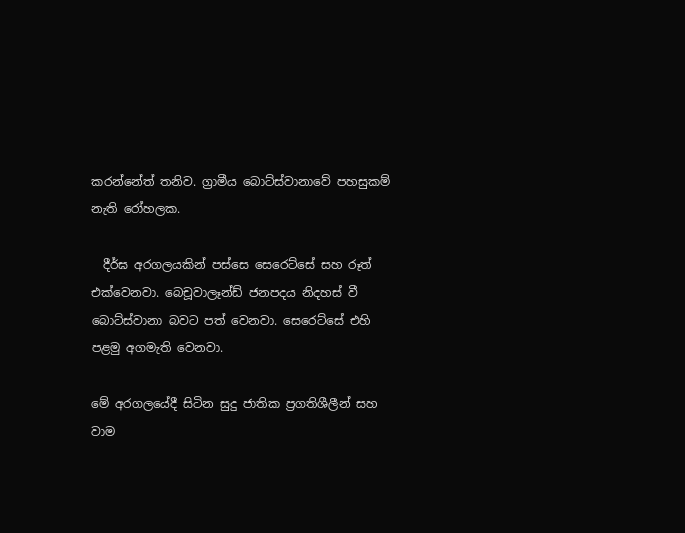කරන්නේත් තනිව. ග්‍රාමීය බොට්ස්වානාවේ පහසුකම් නැති රෝහලක.

  දීර්ඝ අරගලයකින් පස්සෙ සෙරෙට්සේ සහ රූත් එක්වෙනවා. බෙචූවාලෑන්ඩ් ජනපදය නිදහස් වී බොට්ස්වානා බවට පත් වෙනවා. සෙරෙට්සේ එහි පළමු අගමැති වෙනවා.

මේ අරගලයේදී සිටින සුදු ජාතික ප්‍රගතිශීලීන් සහ වාම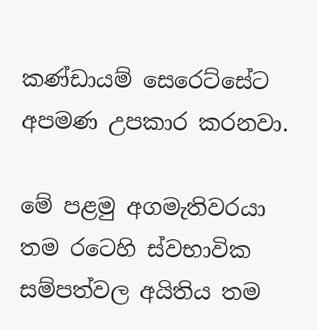කණ්ඩායම් සෙරෙට්සේට අපමණ උපකාර කරනවා.

මේ පළමු අගමැතිවරයා තම රටෙහි ස්වභාවික සම්පත්වල අයිතිය තම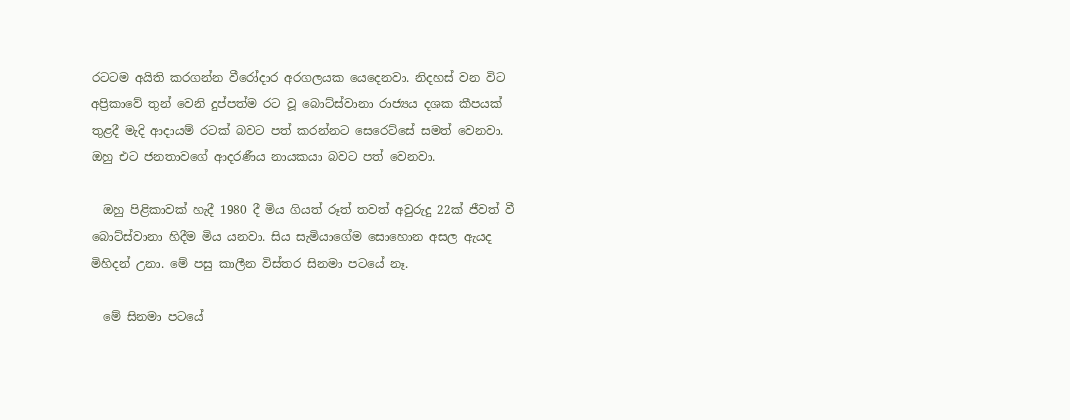රටටම අයිති කරගන්න වීරෝදාර අරගලයක යෙදෙනවා. නිදහස් වන විට අප්‍රිකාවේ තුන් වෙනි දුප්පත්ම රට වූ බොට්ස්වානා රාජ්‍යය දශක කීපයක් තුළදී මැදි ආදායම් රටක් බවට පත් කරන්නට සෙරෙට්සේ සමත් වෙනවා. ඔහු එට ජනතාවගේ ආදරණීය නායකයා බවට පත් වෙනවා.

  ඔහු පිළිකාවක් හැදී 1980 දී මිය ගියත් රූත් තවත් අවුරුදු 22ක් ජීවත් වී බොට්ස්වානා හිදීම මිය යනවා. සිය සැමියාගේම සොහොන අසල ඇයද මිහිදන් උනා. මේ පසු කාලීන විස්තර සිනමා පටයේ නෑ.

  මේ සිනමා පටයේ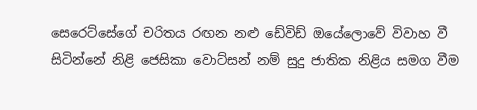සෙරෙට්සේගේ චරිතය රඟන නළු ඩේවිඩ් ඔයේලොවේ විවාහ වී සිටින්නේ නිළි ජෙසිකා වොට්සන් නම් සුදු ජාතික නිළිය සමග වීම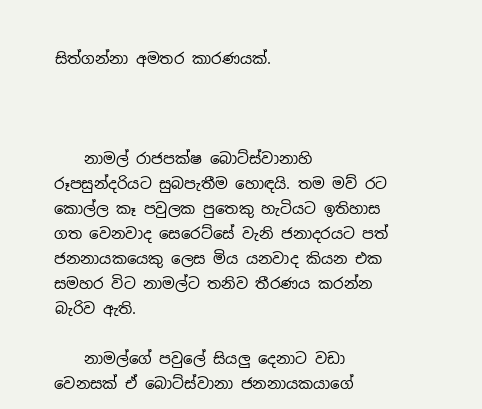සිත්ගන්නා අමතර කාරණයක්.



    නාමල් රාජපක්ෂ බොට්ස්වානාහි රූපසුන්දරියට සුබපැතීම හොඳයි. තම මව් රට කොල්ල කෑ පවුලක පුතෙකු හැටියට ඉතිහාස ගත වෙනවාද සෙරෙට්සේ වැනි ජනාදරයට පත් ජනනායකයෙකු ලෙස මිය යනවාද කියන එක සමහර විට නාමල්ට තනිව තීරණය කරන්න බැරිව ඇති.

    නාමල්ගේ පවුලේ සියලු දෙනාට වඩා වෙනසක් ඒ බොට්ස්වානා ජනනායකයාගේ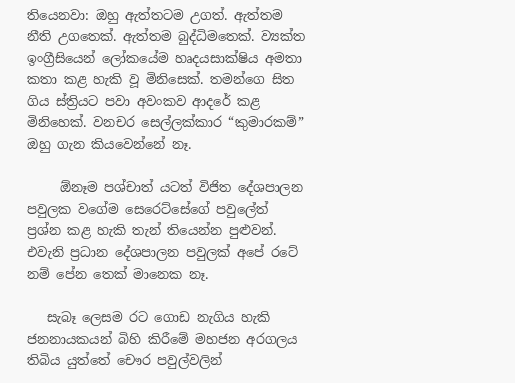තියෙනවා: ඔහු ඇත්තටම උගත්. ඇත්තම නීති උගතෙක්. ඇත්තම බුද්ධිමතෙක්. ව්‍යක්ත ඉංග්‍රීසියෙන් ලෝකයේම හෘදයසාක්ෂිය අමතා කතා කළ හැකි වූ මිනිසෙක්. තමන්ගෙ සිත ගිය ස්ත්‍රියට පවා අවංකව ආදරේ කළ මිනිහෙක්. වනචර සෙල්ලක්කාර “කුමාරකම්” ඔහු ගැන කියවෙන්නේ නෑ.

     ඕනෑම පශ්චාත් යටත් විජිත දේශපාලන පවුලක වගේම සෙරෙට්සේගේ පවුලේත් ප්‍රශ්න කළ හැකි තැන් තියෙන්න පුළුවන්. එවැනි ප්‍රධාන දේශපාලන පවුලක් අපේ රටේ නම් පේන තෙක් මානෙක නෑ.

   සැබෑ ලෙසම රට ගොඩ නැගිය හැකි ජනනායකයන් බිහි කිරීමේ මහජන අරගලය තිබිය යුත්තේ චෞර පවුල්වලින්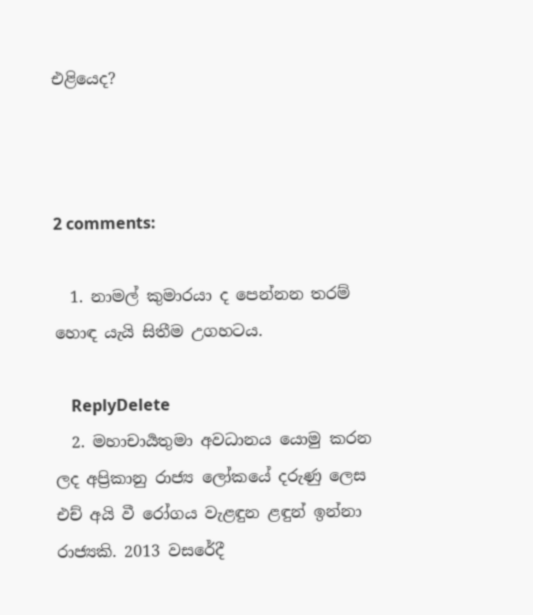එළියෙද?



2 comments:

  1. නාමල් කුමාරයා ද පෙන්නන තරම් හොඳ යැයි සිතීම උගහටය.

    ReplyDelete
  2. මහාචාර්‍යතුමා අවධානය යොමු කරන ලද අප්‍රිකානු රාජ්‍ය ලෝකයේ දරුණු ලෙස එච් අයි වී රෝගය වැළඳුන ළඳුන් ඉන්නා රාජ්‍යකි. 2013 වසරේදී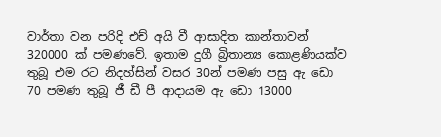වාර්තා වන පරිදි එච් අයි වී ආසාදිත කාන්තාවන් 320000 ක් පමණවේ. ඉතාම දුගී බ්‍රිතාන්‍ය කොළණියක්ව තුබූ එම රට නිදහ්සින් වසර 30න් පමණ පසු ඇ ඩො 70 පමණ තුබූ ජී ඩී පී ආදායම ඇ ඩො 13000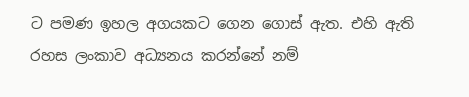ට පමණ ඉහල අගයකට ගෙන ගොස් ඇත. එහි ඇති රහස ලංකාව අධ්‍යනය කරන්නේ නම්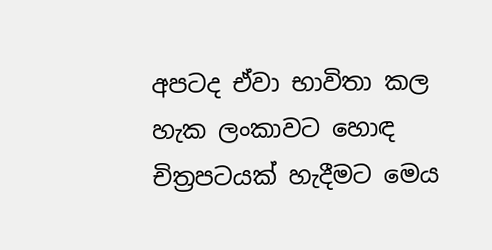අපටද ඒවා භාවිතා කල හැක ලංකාවට හොඳ චිත්‍රපටයක් හැදීමට මෙය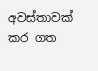අවස්තාවක් කර ගත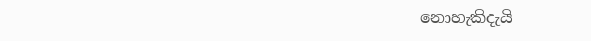නොහැකිදැයි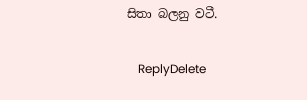සිතා බලනු වටී.

    ReplyDelete